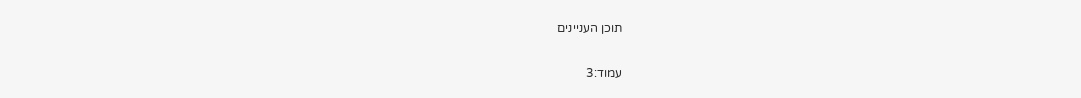תוכן העניינים

עמוד:3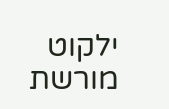ילקוט מורשת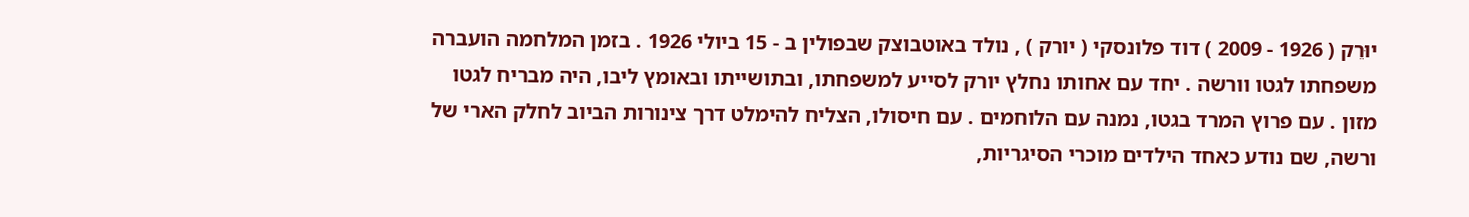יוּרֵק ( 1926 - 2009 ) דוד פלונסקי ( יורק ) , נולד באוטבוצק שבפולין ב - 15 ביולי 1926 . בזמן המלחמה הועברה משפחתו לגטו וורשה . יחד עם אחותו נחלץ יורק לסייע למשפחתו, ובתושייתו ובאומץ ליבו, היה מבריח לגטו מזון . עם פרוץ המרד בגטו, נמנה עם הלוחמים . עם חיסולו, הצליח להימלט דרך צינורות הביוב לחלק הארי של ורשה, שם נודע כאחד הילדים מוכרי הסיגריות,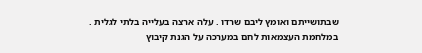שבתושייתם ואומץ ליבם שרדו . עלה ארצה בעלייה בלתי לגלית . במלחמת העצמאות לחם במערכה על הגנת קיבוץ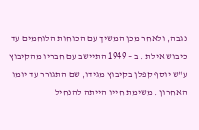נגבה, ולאחר מכן המשיך עם הכוחות הלוחמים עד כיבוש אילת . ב – 1949 התיישב עם חבריו מהקיבוץ ע"ש יוסף קפלן בקיבוץ מגידו, שם התגורר עד יומו האחרון . משימת חייו הייתה להנחיל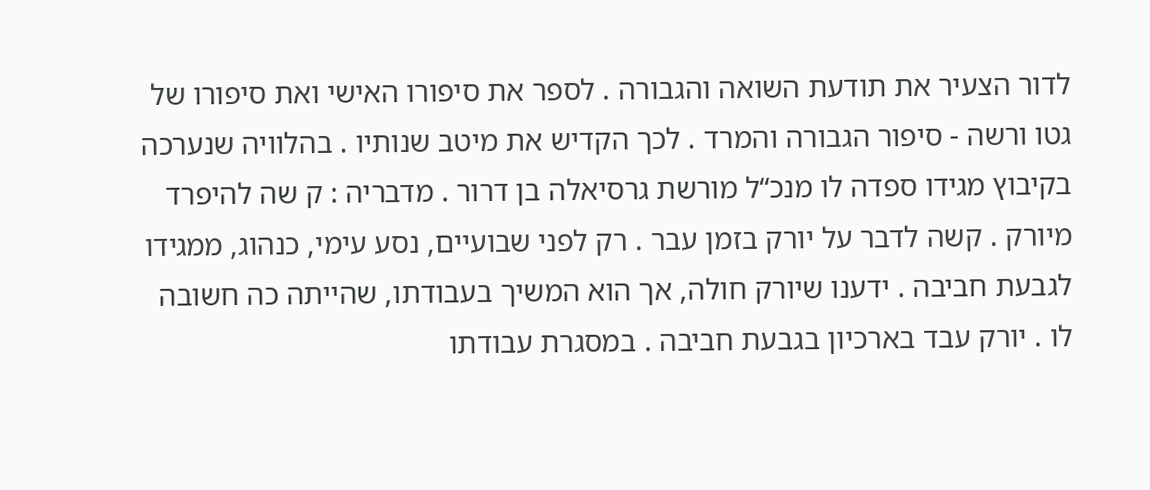לדור הצעיר את תודעת השואה והגבורה . לספר את סיפורו האישי ואת סיפורו של גטו ורשה - סיפור הגבורה והמרד . לכך הקדיש את מיטב שנותיו . בהלוויה שנערכה בקיבוץ מגידו ספדה לו מנכ“ל מורשת גרסיאלה בן דרור . מדבריה : ק שה להיפרד מיורק . קשה לדבר על יורק בזמן עבר . רק לפני שבועיים, נסע עימי, כנהוג, ממגידו לגבעת חביבה . ידענו שיורק חולה, אך הוא המשיך בעבודתו, שהייתה כה חשובה לו . יורק עבד בארכיון בגבעת חביבה . במסגרת עבודתו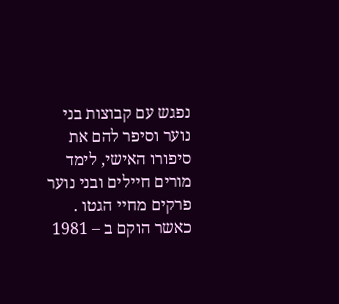נפגש עם קבוצות בני נוער וסיפר להם את סיפורו האישי, לימד מורים חיילים ובני נוער פרקים מחיי הגטו . כאשר הוקם ב – 1981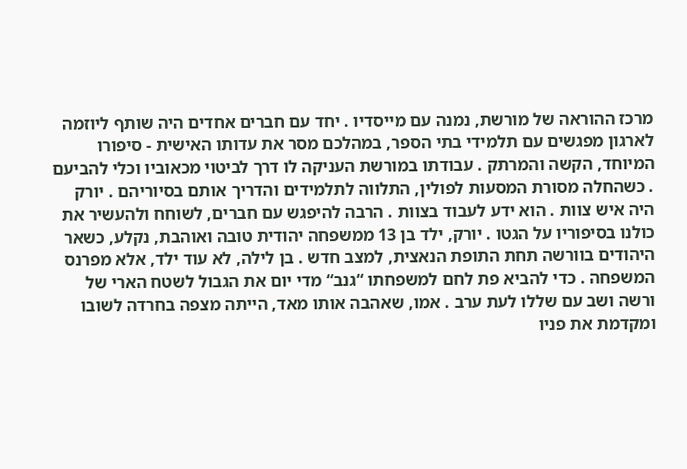מרכז ההוראה של מורשת, נמנה עם מייסדיו . יחד עם חברים אחדים היה שותף ליוזמה לארגון מפגשים עם תלמידי בתי הספר, במהלכם מסר את עדותו האישית - סיפורו המיוחד, הקשה והמרתק . עבודתו במורשת העניקה לו דרך לביטוי מכאוביו וכלי להביעם . כשהחלה מסורת המסעות לפולין, התלווה לתלמידים והדריך אותם בסיוריהם . יורק היה איש צוות . הוא ידע לעבוד בצוות . הרבה להיפגש עם חברים, לשוחח ולהעשיר את כולנו בסיפוריו על הגטו . יורק, ילד בן 13 ממשפחה יהודית טובה ואוהבת, נקלע, כשאר היהודים בוורשה תחת התופת הנאצית, למצב חדש . בן לילה, לא עוד ילד, אלא מפרנס המשפחה . כדי להביא פת לחם למשפחתו “גנב“ מדי יום את הגבול לשטח הארי של ורשה ושב עם שללו לעת ערב . אמו, שאהבה אותו מאד, הייתה מצפה בחרדה לשובו ומקדמת את פניו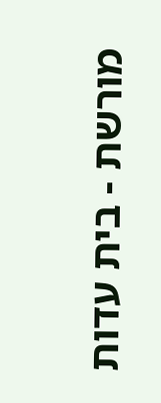מורשת - בית עדות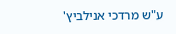ע"ש מרדכי אנילביץ'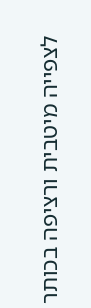לצפייה מיטבית ורציפה בכותר